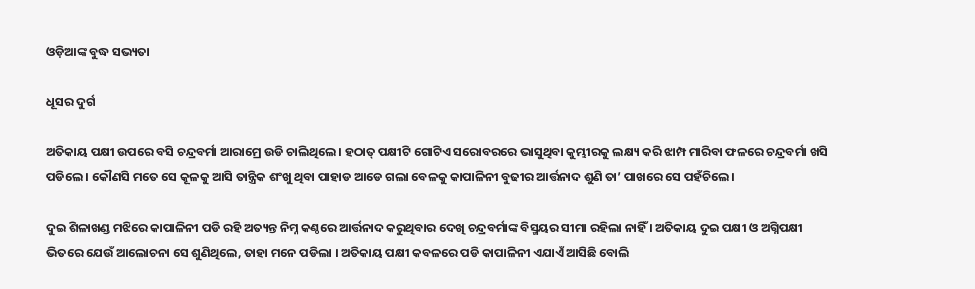ଓଡ଼ିଆଙ୍କ ବୁଦ୍ଧ ସଭ୍ୟତା

ଧୂସର ଦୁର୍ଗ

ଅତିକାୟ ପକ୍ଷୀ ଉପରେ ବସି ଚନ୍ଦ୍ରବର୍ମା ଆରାମ୍ରେ ଉଡି ଚାଲିଥିଲେ । ହଠାତ୍ ପକ୍ଷୀଟି ଗୋଟିଏ ସରୋବରରେ ଭାସୁଥିବା କୁମ୍ଭୀରକୁ ଲକ୍ଷ୍ୟ କରି ଝାମ୍ପ ମାରିବା ଫଳରେ ଚନ୍ଦ୍ରବର୍ମା ଖସି ପଡିଲେ । କୌଣସି ମତେ ସେ କୂଳକୁ ଆସି ତାନ୍ତ୍ରିକ ଶଂଖୁ ଥିବା ପାହାଡ ଆଡେ ଗଲା ବେଳକୁ କାପାଳିନୀ ବୁଢୀର ଆର୍ତ୍ତନାଦ ଶୁଣି ତା’ ପାଖରେ ସେ ପହଁଚିଲେ ।

ଦୁଇ ଶିଳାଖଣ୍ଡ ମଝିରେ କାପାଳିନୀ ପଡି ରହି ଅତ୍ୟନ୍ତ ନିମ୍ନ କଣ୍ଠରେ ଆର୍ତ୍ତନାଦ କରୁଥିବାର ଦେଖି ଚନ୍ଦ୍ରବର୍ମାଙ୍କ ବିସ୍ମୟର ସୀମା ରହିଲା ନାହିଁ । ଅତିକାୟ ଦୁଇ ପକ୍ଷୀ ଓ ଅଗ୍ନିପକ୍ଷୀ ଭିତରେ ଯେଉଁ ଆଲୋଚନା ସେ ଶୁଣିଥିଲେ, ତାହା ମନେ ପଡିଲା । ଅତିକାୟ ପକ୍ଷୀ କବଳରେ ପଡି କାପାଳିନୀ ଏଯାଏଁ ଆସିଛି ବୋଲି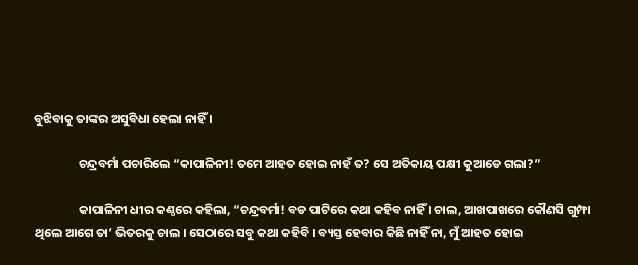ବୁଝିବାକୁ ତାଙ୍କର ଅସୁବିଧା ହେଲା ନାହିଁ ।

                ଚନ୍ଦ୍ରବର୍ମା ପଚାରିଲେ “କାପାଳିନୀ! ତମେ ଆହତ ହୋଇ ନାହଁ ତ? ସେ ଅତିକାୟ ପକ୍ଷୀ କୁଆଡେ ଗଲା?”

                କାପାଳିନୀ ଧୀର କଣ୍ଠରେ କହିଲା, “ଚନ୍ଦ୍ରବର୍ମା! ବଡ ପାଟିରେ କଥା କହିବ ନାହିଁ । ଚାଲ, ଆଖପାଖରେ କୌଣସି ଗୁମ୍ଫା ଥିଲେ ଆଗେ ତା’ ଭିତରକୁ ଚାଲ । ସେଠାରେ ସବୁ କଥା କହିବି । ବ୍ୟସ୍ତ ହେବାର କିଛି ନାହିଁ ନା, ମୁଁ ଆହତ ହୋଇ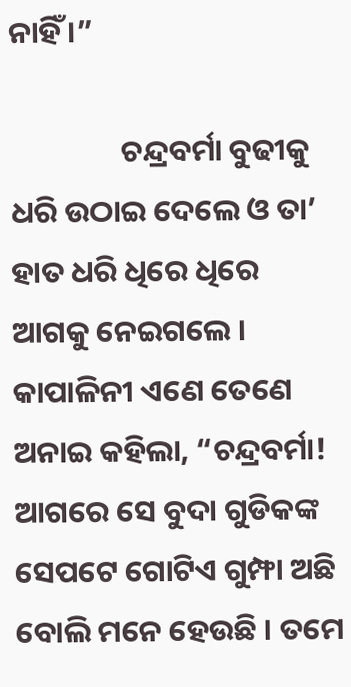ନାହିଁ ।”

                ଚନ୍ଦ୍ରବର୍ମା ବୁଢୀକୁ ଧରି ଉଠାଇ ଦେଲେ ଓ ତା’ ହାତ ଧରି ଧିରେ ଧିରେ ଆଗକୁ ନେଇଗଲେ । କାପାଳିନୀ ଏଣେ ତେଣେ ଅନାଇ କହିଲା, “ଚନ୍ଦ୍ରବର୍ମା! ଆଗରେ ସେ ବୁଦା ଗୁଡିକଙ୍କ ସେପଟେ ଗୋଟିଏ ଗୁମ୍ଫା ଅଛି ବୋଲି ମନେ ହେଉଛି । ତମେ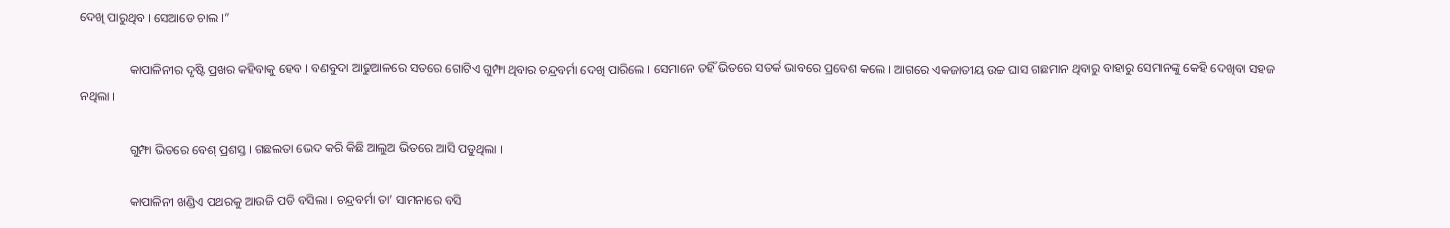ଦେଖି ପାରୁଥିବ । ସେଆଡେ ଚାଲ ।”

                କାପାଳିନୀର ଦୃଷ୍ଟି ପ୍ରଖର କହିବାକୁ ହେବ । ବଣବୁଦା ଆଢୁଆଳରେ ସତରେ ଗୋଟିଏ ଗୁମ୍ଫା ଥିବାର ଚନ୍ଦ୍ରବର୍ମା ଦେଖି ପାରିଲେ । ସେମାନେ ତହିଁ ଭିତରେ ସତର୍କ ଭାବରେ ପ୍ରବେଶ କଲେ । ଆଗରେ ଏକଜାତୀୟ ଉଚ୍ଚ ଘାସ ଗଛମାନ ଥିବାରୁ ବାହାରୁ ସେମାନଙ୍କୁ କେହି ଦେଖିବା ସହଜ ନଥିଲା ।

                ଗୁମ୍ଫା ଭିତରେ ବେଶ୍ ପ୍ରଶସ୍ତ । ଗଛଲତା ଭେଦ କରି କିଛି ଆଲୁଅ ଭିତରେ ଆସି ପଡୁଥିଲା ।

                କାପାଳିନୀ ଖଣ୍ଡିଏ ପଥରକୁ ଆଉଜି ପଡି ବସିଲା । ଚନ୍ଦ୍ରବର୍ମା ତା’ ସାମନାରେ ବସି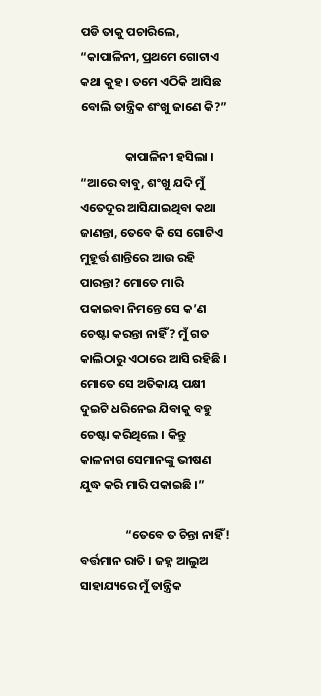ପଡି ତାକୁ ପଚାରିଲେ, “କାପାଳିନୀ, ପ୍ରଥମେ ଗୋଟାଏ କଥା କୁହ । ତମେ ଏଠିକି ଆସିଛ ବୋଲି ତାନ୍ତ୍ରିକ ଶଂଖୁ ଜାଣେ କି?”

                କାପାଳିନୀ ହସିଲା । “ଆରେ ବାବୁ, ଶଂଖୁ ଯଦି ମୁଁ ଏତେଦୂର ଆସିଯାଇଥିବା କଥା ଜାଣନ୍ତା, ତେବେ କି ସେ ଗୋଟିଏ ମୁହୂର୍ତ୍ତ ଶାନ୍ତିରେ ଆଉ ରହି ପାରନ୍ତା? ମୋତେ ମାରି ପକାଇବା ନିମନ୍ତେ ସେ କ’ଣ ଚେଷ୍ଟା କରନ୍ତା ନାହିଁ? ମୁଁ ଗତ କାଲିଠାରୁ ଏଠାରେ ଆସି ରହିଛି । ମୋତେ ସେ ଅତିକାୟ ପକ୍ଷୀ ଦୁଇଟି ଧରିନେଇ ଯିବାକୁ ବହୁ ଚେଷ୍ଟା କରିଥିଲେ । କିନ୍ତୁ କାଳନାଗ ସେମାନଙ୍କୁ ଭୀଷଣ ଯୁଦ୍ଧ କରି ମାରି ପକାଇଛି ।”

                “ତେବେ ତ ଚିନ୍ତା ନାହିଁ! ବର୍ତ୍ତମାନ ରାତି । ଜହ୍ନ ଆଲୁଅ ସାହାଯ୍ୟରେ ମୁଁ ତାନ୍ତ୍ରିକ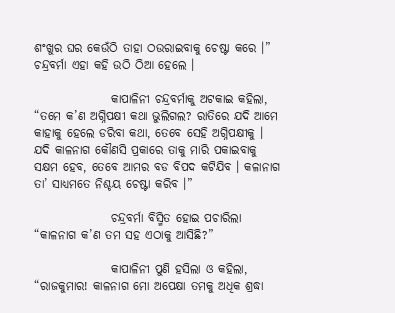ଶଂଖୁର ଘର କେଉଁଠି ତାହା ଠଉରାଇବାକୁ ଚେଷ୍ଟା କରେ ।” ଚନ୍ଦ୍ରବର୍ମା ଏହା କହି ଉଠି ଠିଆ ହେଲେ ।

                କାପାଳିନୀ ଚନ୍ଦ୍ରବର୍ମାକୁ ଅଟକାଇ କହିଲା, “ତମେ କ’ଣ ଅଗ୍ନିପକ୍ଷୀ କଥା ଭୁଲିଗଲ? ରାତିରେ ଯଦି ଆମେ କାହାକୁ ହେଲେ ଡରିବା କଥା, ତେବେ ସେହି ଅଗ୍ନିପକ୍ଷୀକୁ । ଯଦି କାଳନାଗ କୌଣସି ପ୍ରକାରେ ତାକୁ ମାରି ପକାଇବାକୁ ସକ୍ଷମ ହେବ, ତେବେ ଆମର ବଡ ବିପଦ କଟିଯିବ । କଳାନାଗ ତା’ ସାଧ୍ୟମତେ ନିଶ୍ଚୟ ଚେଷ୍ଟା କରିବ ।”

                ଚନ୍ଦ୍ରବର୍ମା ବିସ୍ମିତ ହୋଇ ପଚାରିଲା “କାଳନାଗ କ’ଣ ତମ ସହ ଏଠାକୁ ଆସିଛି?”

                କାପାଳିନୀ ପୁଣି ହସିଲା ଓ କହିଲା, “ରାଜକୁମାର! କାଳନାଗ ମୋ ଅପେକ୍ଷା ତମକୁ ଅଧିକ ଶ୍ରଦ୍ଧା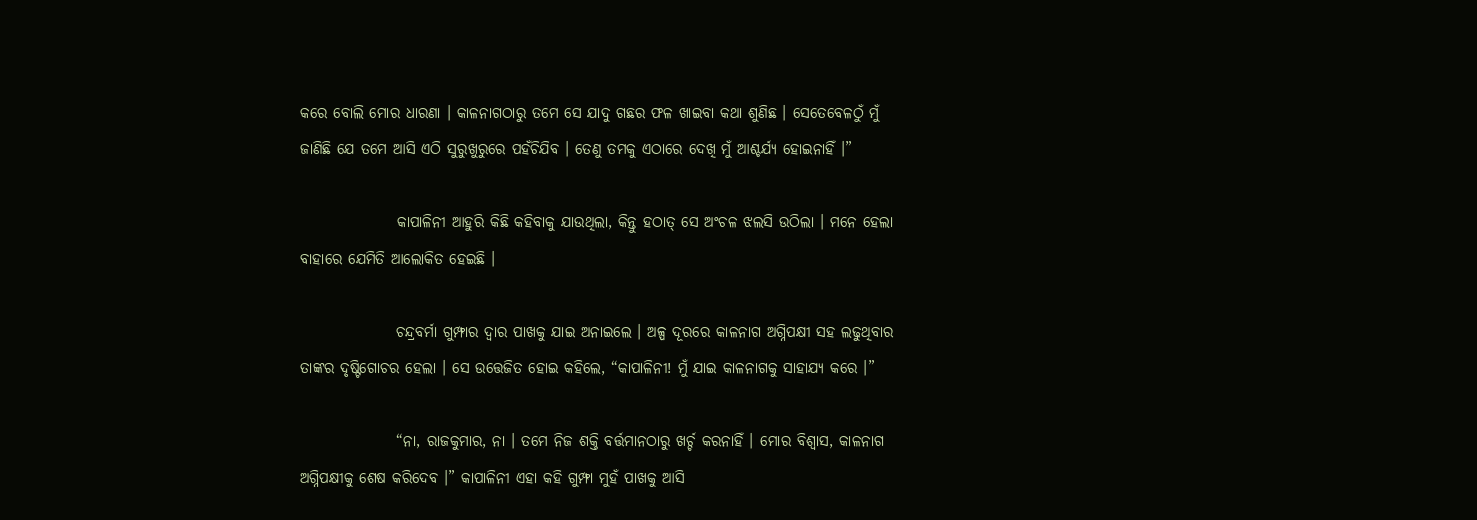କରେ ବୋଲି ମୋର ଧାରଣା । କାଳନାଗଠାରୁ ତମେ ସେ ଯାଦୁ ଗଛର ଫଳ ଖାଇବା କଥା ଶୁଣିଛ । ସେତେବେଳଠୁଁ ମୁଁ ଜାଣିଛି ଯେ ତମେ ଆସି ଏଠି ସୁରୁଖୁରୁରେ ପହଁଚିଯିବ । ତେଣୁ ତମକୁ ଏଠାରେ ଦେଖି ମୁଁ ଆଶ୍ଚର୍ଯ୍ୟ ହୋଇନାହିଁ ।”

                କାପାଳିନୀ ଆହୁରି କିଛି କହିବାକୁ ଯାଉଥିଲା, କିନ୍ତୁ ହଠାତ୍ ସେ ଅଂଚଳ ଝଲସି ଉଠିଲା । ମନେ ହେଲା ବାହାରେ ଯେମିତି ଆଲୋକିତ ହେଇଛି ।

                ଚନ୍ଦ୍ରବର୍ମା ଗୁମ୍ଫାର ଦ୍ୱାର ପାଖକୁ ଯାଇ ଅନାଇଲେ । ଅଳ୍ପ ଦୂରରେ କାଳନାଗ ଅଗ୍ନିପକ୍ଷୀ ସହ ଲଢୁଥିବାର ତାଙ୍କର ଦୃଷ୍ଟିଗୋଚର ହେଲା । ସେ ଉତ୍ତେଜିତ ହୋଇ କହିଲେ, “କାପାଳିନୀ! ମୁଁ ଯାଇ କାଳନାଗକୁ ସାହାଯ୍ୟ କରେ ।”

                “ନା, ରାଜକୁମାର, ନା । ତମେ ନିଜ ଶକ୍ତି ବର୍ତ୍ତମାନଠାରୁ ଖର୍ଚ୍ଚ କରନାହିଁ । ମୋର ବିଶ୍ୱାସ, କାଳନାଗ ଅଗ୍ନିପକ୍ଷୀକୁ ଶେଷ କରିଦେବ ।” କାପାଳିନୀ ଏହା କହି ଗୁମ୍ଫା ମୁହଁ ପାଖକୁ ଆସି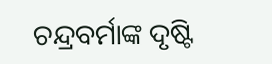ଚନ୍ଦ୍ରବର୍ମାଙ୍କ ଦୃଷ୍ଟି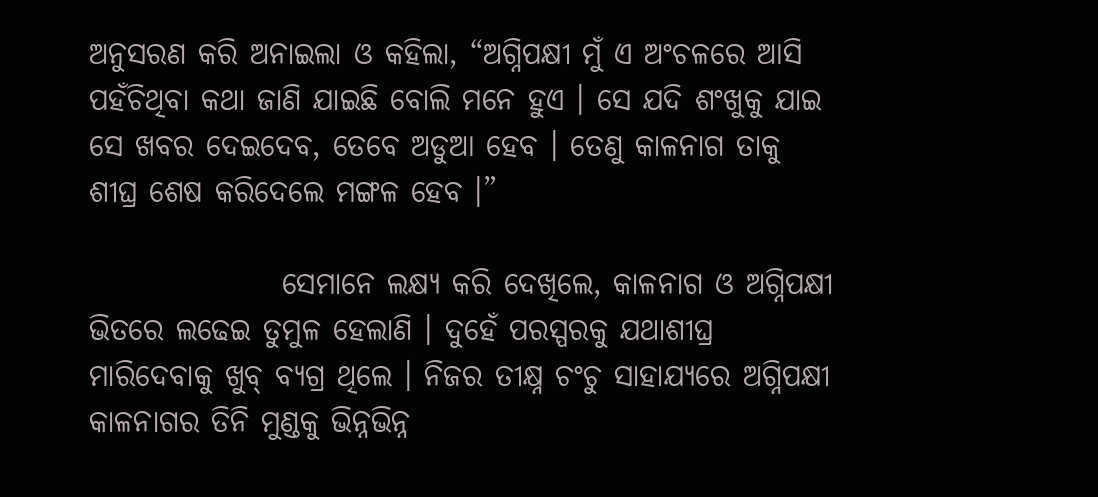ଅନୁସରଣ କରି ଅନାଇଲା ଓ କହିଲା, “ଅଗ୍ନିପକ୍ଷୀ ମୁଁ ଏ ଅଂଚଳରେ ଆସି ପହଁଚିଥିବା କଥା ଜାଣି ଯାଇଛି ବୋଲି ମନେ ହୁଏ । ସେ ଯଦି ଶଂଖୁକୁ ଯାଇ ସେ ଖବର ଦେଇଦେବ, ତେବେ ଅଡୁଆ ହେବ । ତେଣୁ କାଳନାଗ ତାକୁ ଶୀଘ୍ର ଶେଷ କରିଦେଲେ ମଙ୍ଗଳ ହେବ ।”

                ସେମାନେ ଲକ୍ଷ୍ୟ କରି ଦେଖିଲେ, କାଳନାଗ ଓ ଅଗ୍ନିପକ୍ଷୀ ଭିତରେ ଲଢେଇ ତୁମୁଳ ହେଲାଣି । ଦୁହେଁ ପରସ୍ପରକୁ ଯଥାଶୀଘ୍ର ମାରିଦେବାକୁ ଖୁବ୍ ବ୍ୟଗ୍ର ଥିଲେ । ନିଜର ତୀକ୍ଷ୍ନ ଚଂଚୁ ସାହାଯ୍ୟରେ ଅଗ୍ନିପକ୍ଷୀ କାଳନାଗର ତିନି ମୁଣ୍ଡକୁ ଭିନ୍ନଭିନ୍ନ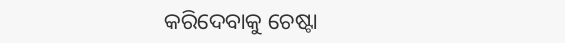କରିଦେବାକୁ ଚେଷ୍ଟା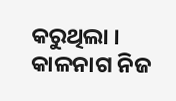କରୁଥିଲା । କାଳନାଗ ନିଜ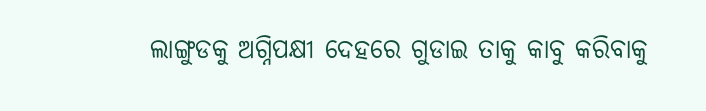ଲାଙ୍ଗୁଡକୁ ଅଗ୍ନିପକ୍ଷୀ ଦେହରେ ଗୁଡାଇ ତାକୁ କାବୁ କରିବାକୁ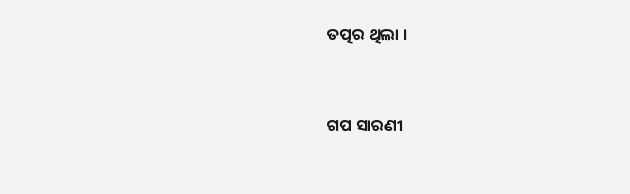ତତ୍ପର ଥିଲା ।


ଗପ ସାରଣୀ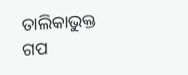ତାଲିକାଭୁକ୍ତ ଗପ